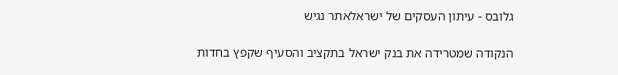גלובס - עיתון העסקים של ישראלאתר נגיש

הנקודה שמטרידה את בנק ישראל בתקציב והסעיף שקפץ בחדות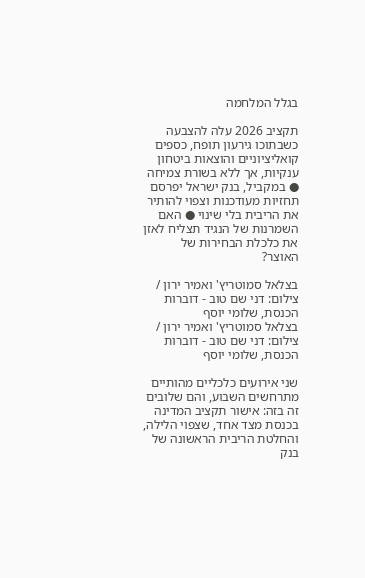בגלל המלחמה

תקציב 2026 עלה להצבעה כשבתוכו גירעון תופח, כספים קואליציוניים והוצאות ביטחון ענקיות, אך ללא בשורת צמיחה ● במקביל, בנק ישראל יפרסם תחזיות מעודכנות וצפוי להותיר את הריבית בלי שינוי ● האם השמרנות של הנגיד תצליח לאזן את כלכלת הבחירות של האוצר?

בצלאל סמוטריץ' ואמיר ירון / צילום: דני שם טוב - דוברות הכנסת, שלומי יוסף
בצלאל סמוטריץ' ואמיר ירון / צילום: דני שם טוב - דוברות הכנסת, שלומי יוסף

שני אירועים כלכליים מהותיים מתרחשים השבוע, והם שלובים זה בזה: אישור תקציב המדינה בכנסת מצד אחד, שצפוי הלילה, והחלטת הריבית הראשונה של בנק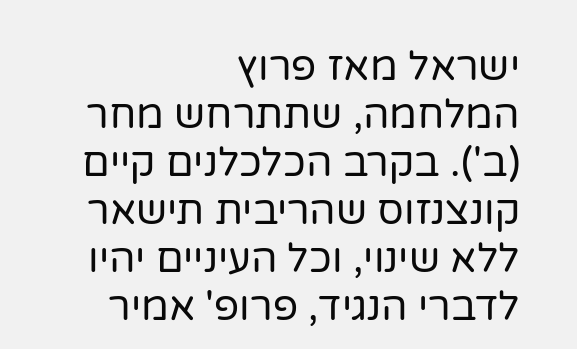ישראל מאז פרוץ המלחמה, שתתרחש מחר (ב'). בקרב הכלכלנים קיים קונצנזוס שהריבית תישאר ללא שינוי, וכל העיניים יהיו לדברי הנגיד, פרופ' אמיר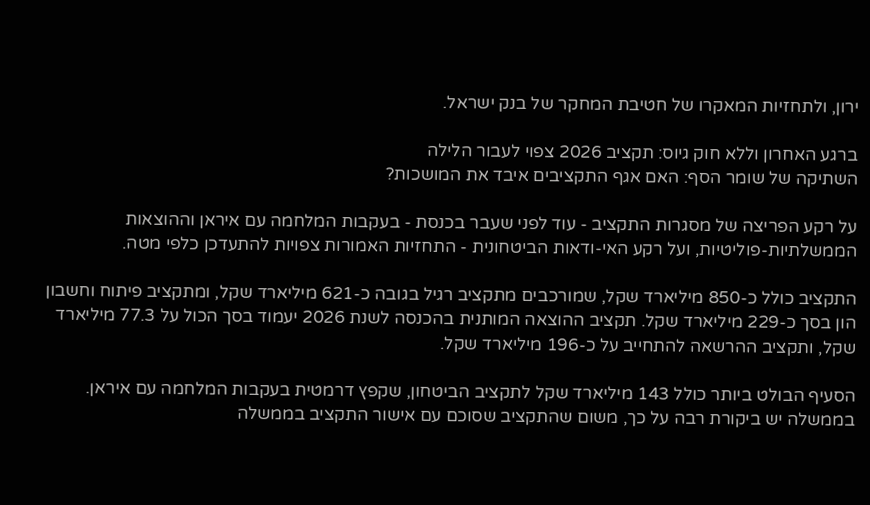ירון, ולתחזיות המאקרו של חטיבת המחקר של בנק ישראל.

ברגע האחרון וללא חוק גיוס: תקציב 2026 צפוי לעבור הלילה
השתיקה של שומר הסף: האם אגף התקציבים איבד את המושכות?

על רקע הפריצה של מסגרות התקציב - עוד לפני שעבר בכנסת - בעקבות המלחמה עם איראן וההוצאות הממשלתיות-פוליטיות, ועל רקע האי-ודאות הביטחונית - התחזיות האמורות צפויות להתעדכן כלפי מטה.

התקציב כולל כ-850 מיליארד שקל, שמורכבים מתקציב רגיל בגובה כ-621 מיליארד שקל, ומתקציב פיתוח וחשבון הון בסך כ-229 מיליארד שקל. תקציב ההוצאה המותנית בהכנסה לשנת 2026 יעמוד בסך הכול על 77.3 מיליארד שקל, ותקציב ההרשאה להתחייב על כ-196 מיליארד שקל.

הסעיף הבולט ביותר כולל 143 מיליארד שקל לתקציב הביטחון, שקפץ דרמטית בעקבות המלחמה עם איראן. בממשלה יש ביקורת רבה על כך, משום שהתקציב שסוכם עם אישור התקציב בממשלה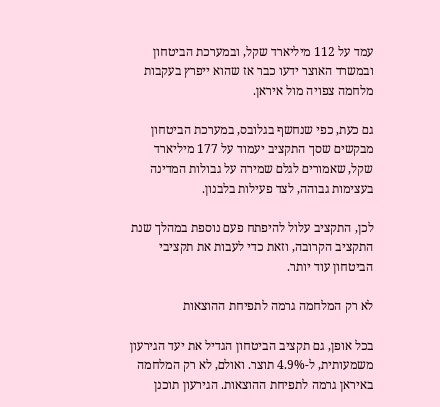עמד על 112 מיליארד שקל, ובמערכת הביטחון ובמשרד האוצר ידעו כבר אז שהוא ייפרץ בעקבות מלחמה צפויה מול איראן.

גם כעת, כפי שנחשף בגלובס, במערכת הביטחון מבקשים שסך התקציב יעמוד על 177 מיליארד שקל, שאמורים לגלם שמירה על גבולות המדינה בעצימות גבוהה, לצד פעילות בלבנון.

לכן, התקציב עלול להיפתח פעם נוספת במהלך שנת התקציב הקרובה, וזאת כדי לעבות את תקציבי הביטחון עוד יותר.

לא רק המלחמה גרמה לתפיחת ההוצאות

בכל אופן, גם תקציב הביטחון הגדיל את יעד הגירעון משמעותית, ל-4.9% תוצר. ואולם, לא רק המלחמה באיראן גרמה לתפיחת ההוצאות. הגירעון תוכנן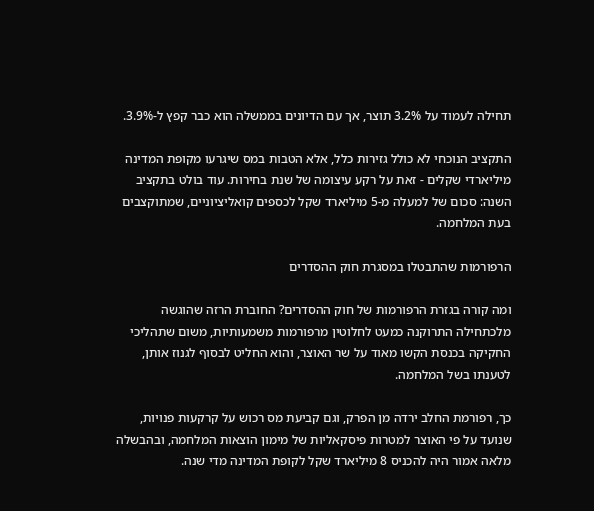תחילה לעמוד על 3.2% תוצר, אך עם הדיונים בממשלה הוא כבר קפץ ל-3.9%.

התקציב הנוכחי לא כולל גזירות כלל, אלא הטבות במס שיגרעו מקופת המדינה מיליארדי שקלים - זאת על רקע עיצומה של שנת בחירות. עוד בולט בתקציב השנה: סכום של למעלה מ-5 מיליארד שקל לכספים קואליציוניים, שמתוקצבים בעת המלחמה.

הרפורמות שהתבטלו במסגרת חוק ההסדרים

ומה קורה בגזרת הרפורמות של חוק ההסדרים? החוברת הרזה שהוגשה מלכתחילה התרוקנה כמעט לחלוטין מרפורמות משמעותיות, משום שתהליכי החקיקה בכנסת הקשו מאוד על שר האוצר, והוא החליט לבסוף לגנוז אותן, לטענתו בשל המלחמה.

כך, רפורמת החלב ירדה מן הפרק, וגם קביעת מס רכוש על קרקעות פנויות, שנועד על פי האוצר למטרות פיסקאליות של מימון הוצאות המלחמה, ובהבשלה מלאה אמור היה להכניס 8 מיליארד שקל לקופת המדינה מדי שנה.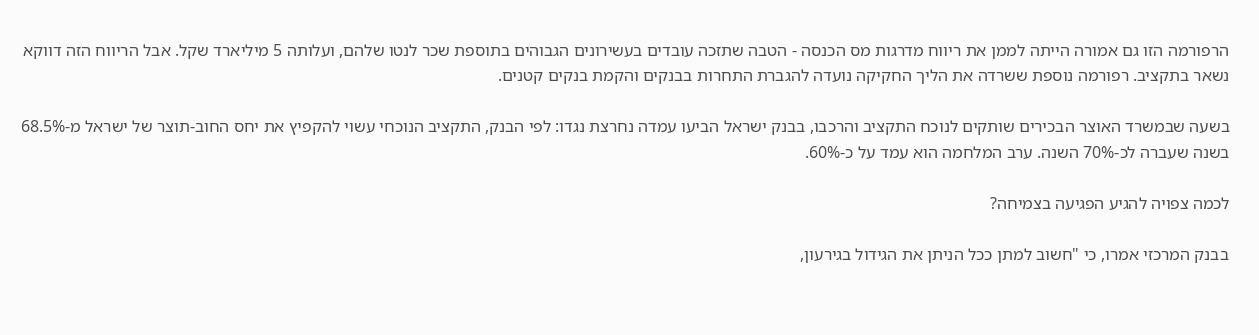הרפורמה הזו גם אמורה הייתה לממן את ריווח מדרגות מס הכנסה - הטבה שתזכה עובדים בעשירונים הגבוהים בתוספת שכר לנטו שלהם, ועלותה 5 מיליארד שקל. אבל הריווח הזה דווקא נשאר בתקציב. רפורמה נוספת ששרדה את הליך החקיקה נועדה להגברת התחרות בבנקים והקמת בנקים קטנים.

בשעה שבמשרד האוצר הבכירים שותקים לנוכח התקציב והרכבו, בבנק ישראל הביעו עמדה נחרצת נגדו: לפי הבנק, התקציב הנוכחי עשוי להקפיץ את יחס החוב-תוצר של ישראל מ-68.5% בשנה שעברה לכ-70% השנה. ערב המלחמה הוא עמד על כ-60%.

לכמה צפויה להגיע הפגיעה בצמיחה?

בבנק המרכזי אמרו, כי "חשוב למתן ככל הניתן את הגידול בגירעון,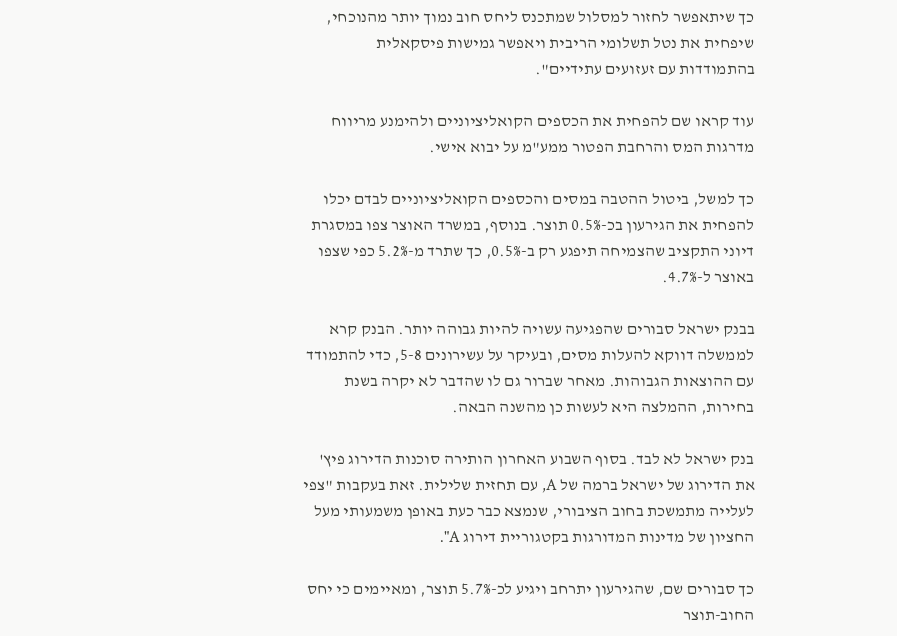כך שיתאפשר לחזור למסלול שמתכנס ליחס חוב נמוך יותר מהנוכחי, שיפחית את נטל תשלומי הריבית ויאפשר גמישות פיסקאלית בהתמודדות עם זעזועים עתידיים".

עוד קראו שם להפחית את הכספים הקואליציוניים ולהימנע מריווח מדרגות המס והרחבת הפטור ממע"מ על יבוא אישי.

כך למשל, ביטול ההטבה במסים והכספים הקואליציוניים לבדם יכלו להפחית את הגירעון בכ-0.5% תוצר. בנוסף, במשרד האוצר צפו במסגרת דיוני התקציב שהצמיחה תיפגע רק ב-0.5%, כך שתרד מ-5.2% כפי שצפו באוצר ל-4.7%.

בבנק ישראל סבורים שהפגיעה עשויה להיות גבוהה יותר. הבנק קרא לממשלה דווקא להעלות מסים, ובעיקר על עשירונים 5-8, כדי להתמודד עם ההוצאות הגבוהות. מאחר שברור גם לו שהדבר לא יקרה בשנת בחירות, ההמלצה היא לעשות כן מהשנה הבאה.

בנק ישראל לא לבד. בסוף השבוע האחרון הותירה סוכנות הדירוג פיץ' את הדירוג של ישראל ברמה של A, עם תחזית שלילית. זאת בעקבות "צפי לעלייה מתמשכת בחוב הציבורי, שנמצא כבר כעת באופן משמעותי מעל החציון של מדינות המדורגות בקטגוריית דירוג A".

כך סבורים שם, שהגירעון יתרחב ויגיע לכ-5.7% תוצר, ומאיימים כי יחס החוב-תוצר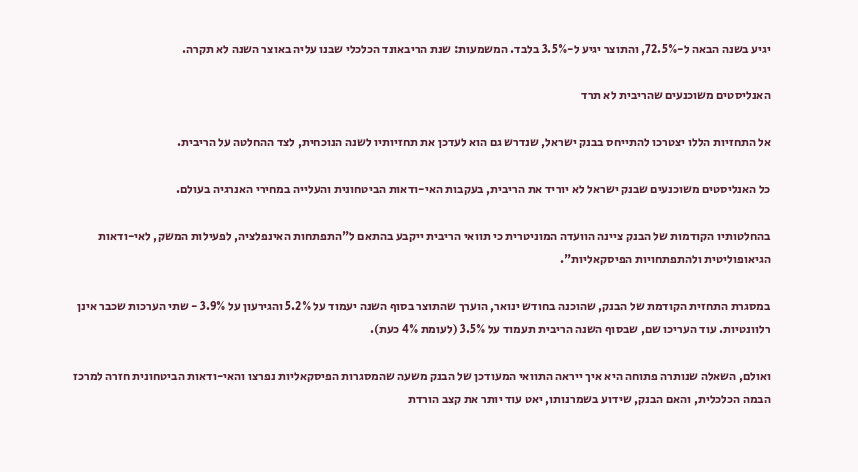יגיע בשנה הבאה ל-72.5%, והתוצר יגיע ל-3.5% בלבד. המשמעות: שנת הריבאונד הכלכלי שבנו עליה באוצר השנה לא תקרה.

האנליסטים משוכנעים שהריבית לא תרד

אל התחזיות הללו יצטרכו להתייחס בבנק ישראל, שנדרש גם הוא לעדכן את תחזיותיו לשנה הנוכחית, לצד ההחלטה על הריבית.

כל האנליסטים משוכנעים שבנק ישראל לא יוריד את הריבית, בעקבות האי-ודאות הביטחונית והעלייה במחירי האנרגיה בעולם.

בהחלטותיו הקודמות של הבנק ציינה הוועדה המוניטרית כי תוואי הריבית ייקבע בהתאם ל"התפתחות האינפלציה, לפעילות המשק, לאי-ודאות הגיאופוליטית ולהתפתחויות הפיסקאליות".

במסגרת התחזית הקודמת של הבנק, שהוכנה בחודש ינואר, הוערך שהתוצר בסוף השנה יעמוד על 5.2% והגירעון על 3.9% - שתי הערכות שכבר אינן רלוונטיות. עוד העריכו שם, שבסוף השנה הריבית תעמוד על 3.5% (לעומת 4% כעת).

ואולם, השאלה שנותרה פתוחה היא איך ייראה התוואי המעודכן של הבנק משעה שהמסגרות הפיסקאליות נפרצו והאי-ודאות הביטחונית חזרה למרכז הבמה הכלכלית, והאם הבנק, שידוע בשמרנותו, יאט עוד יותר את קצב הורדת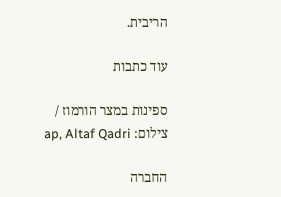הריבית.

עוד כתבות

ספינות במצר הורמוז / צילום: ap, Altaf Qadri

החברה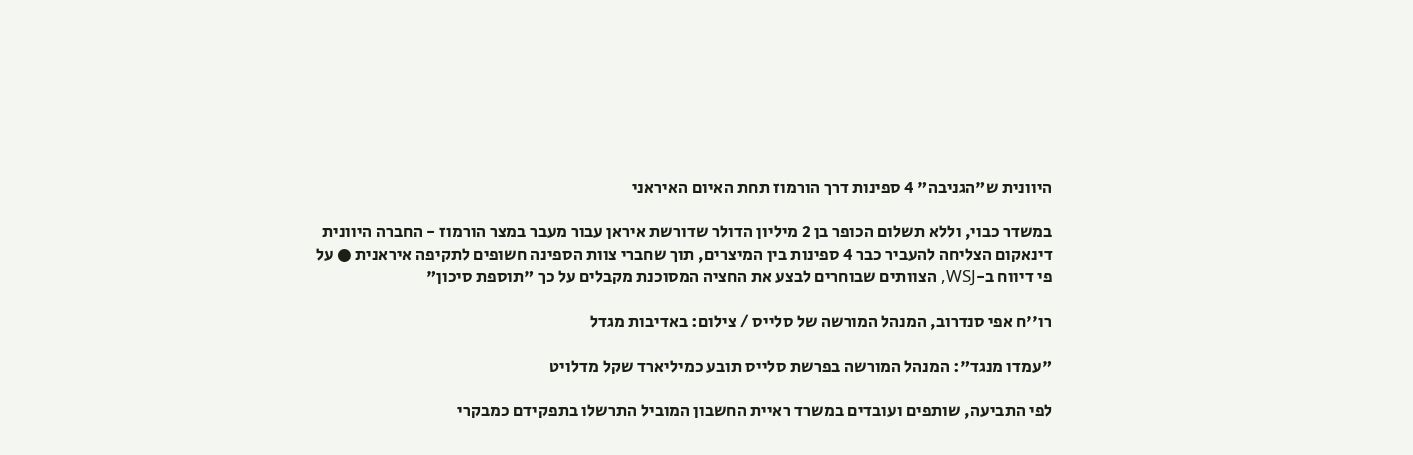היוונית ש"הגניבה" 4 ספינות דרך הורמוז תחת האיום האיראני

במשדר כבוי, וללא תשלום הכופר בן 2 מיליון הדולר שדורשת איראן עבור מעבר במצר הורמוז - החברה היוונית דינאקום הצליחה להעביר כבר 4 ספינות בין המיצרים, תוך שחברי צוות הספינה חשופים לתקיפה איראנית ● על פי דיווח ב-WSJ, הצוותים שבוחרים לבצע את החציה המסוכנת מקבלים על כך "תוספת סיכון"

רו''ח אפי סנדרוב, המנהל המורשה של סלייס / צילום: באדיבות מגדל

"עמדו מנגד": המנהל המורשה בפרשת סלייס תובע כמיליארד שקל מדלויט

לפי התביעה, שותפים ועובדים במשרד ראיית החשבון המוביל התרשלו בתפקידם כמבקרי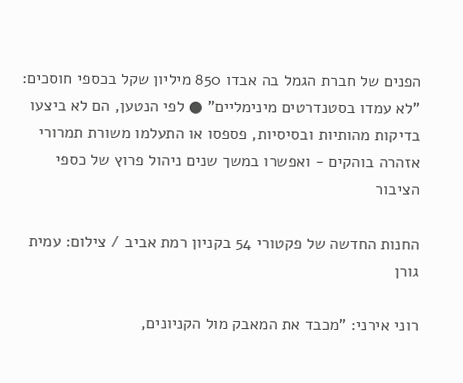הפנים של חברת הגמל בה אבדו 850 מיליון שקל בכספי חוסכים: "לא עמדו בסטנדרטים מינימליים" ● לפי הנטען, הם לא ביצעו בדיקות מהותיות ובסיסיות, פספסו או התעלמו משורת תמרורי אזהרה בוהקים - ואפשרו במשך שנים ניהול פרוץ של כספי הציבור

החנות החדשה של פקטורי 54 בקניון רמת אביב / צילום: עמית גורן

רוני אירני: "מכבד את המאבק מול הקניונים,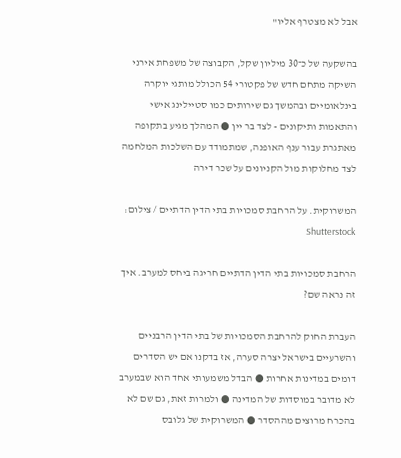אבל לא מצטרף אליו"

בהשקעה של כ־30 מיליון שקל, הקבוצה של משפחת אירני השיקה מתחם חדש של פקטורי 54 הכולל מותגי יוקרה בינלאומיים ובהמשך גם שירותים כמו סטיילינג אישי והתאמות ותיקונים - לצד בר יין ● המהלך מגיע בתקופה מאתגרת עבור ענף האופנה, שמתמודד עם השלכות המלחמה לצד מחלוקות מול הקניונים על שכר דירה

המשרוקית. על הרחבת סמכויות בתי הדין הדתיים / צילום: Shutterstock

הרחבת סמכויות בתי הדין הדתיים חריגה ביחס למערב. איך זה נראה שם?

העברת החוק להרחבת הסמכויות של בתי הדין הרבניים והשרעיים בישראל יצרה סערה, אז בדקנו אם יש הסדרים דומים במדינות אחרות ● הבדל משמעותי אחד הוא שבמערב לא מדובר במוסדות של המדינה ● ולמרות זאת, גם שם לא בהכרח מרוצים מההסדר ● המשרוקית של גלובס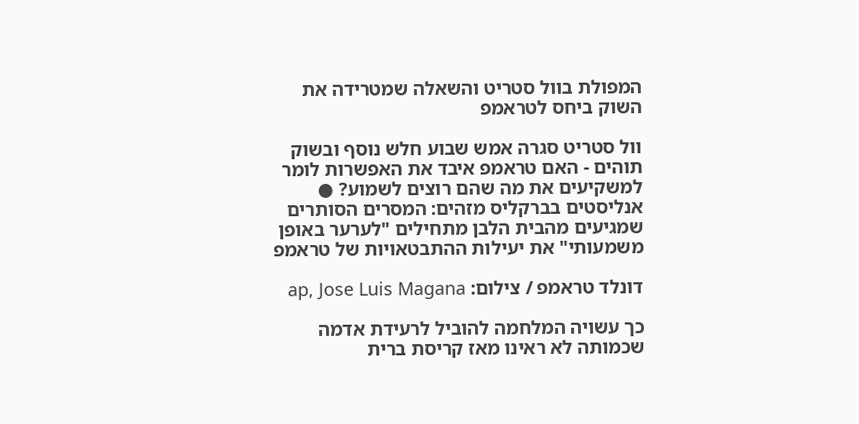המפולת בוול סטריט והשאלה שמטרידה את השוק ביחס לטראמפ

וול סטריט סגרה אמש שבוע חלש נוסף ובשוק תוהים - האם טראמפ איבד את האפשרות לומר למשקיעים את מה שהם רוצים לשמוע? ● אנליסטים בברקליס מזהים: המסרים הסותרים שמגיעים מהבית הלבן מתחילים "לערער באופן משמעותי" את יעילות ההתבטאויות של טראמפ

דונלד טראמפ / צילום: ap, Jose Luis Magana

כך עשויה המלחמה להוביל לרעידת אדמה שכמותה לא ראינו מאז קריסת ברית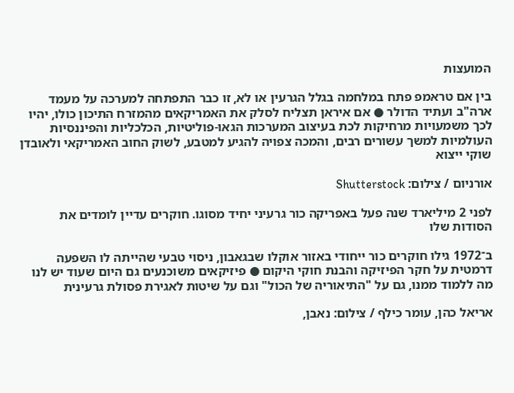המועצות

בין אם טראמפ פתח במלחמה בגלל הגרעין או לא, זו כבר התפתחה למערכה על מעמד ארה"ב ועתיד הדולר ● אם איראן תצליח לסלק את האמריקאים מהמזרח התיכון כולו, יהיו לכך משמעויות מרחיקות לכת בעיצוב המערכות הגאו-פוליטיות, הכלכליות והפיננסיות העולמיות למשך עשורים רבים, והמכה צפויה להגיע למטבע, לשוק החוב האמריקאי ולאובדן שוקי ייצוא

אורניום / צילום: Shutterstock

לפני 2 מיליארד שנה פעל באפריקה כור גרעיני יחיד מסוגו. חוקרים עדיין לומדים את הסודות שלו

ב־1972 גילו חוקרים כור ייחודי באזור אוקלו שבגאבון, ניסוי טבעי שהייתה לו השפעה דרמטית על חקר הפיזיקה והבנת חוקי היקום ● פיזיקאים משוכנעים גם היום שעוד יש לנו מה ללמוד ממנו, גם על "התיאוריה של הכול" וגם על שיטות לאגירת פסולת גרעינית

אריאל כהן, עומר כילף / צילום: נאבן,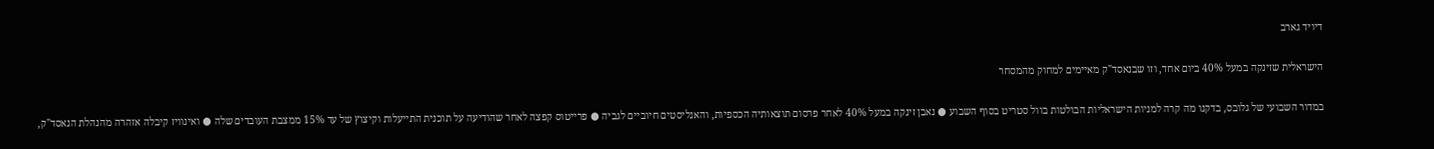דיויד גארב

הישראלית שזינקה במעל 40% ביום אחד, וזו שבנאסד"ק מאיימים למחוק מהמסחר

במדור השבועי של גלובס, בדקנו מה קרה למניות הישראליות הבולטות בוול סטריט בסוף השבוע ● נאבן זינקה במעל 40% לאחר פרסום תוצאותיה הכספיות, והאנליסטים חיוביים לגביה ● פרייטוס קפצה לאחר שהודיעה על תוכנית התייעלות וקיצוץ של עד 15% ממצבת העובדים שלה ● ואינוויז קיבלה אזהרה מהנהלת הנאסד"ק,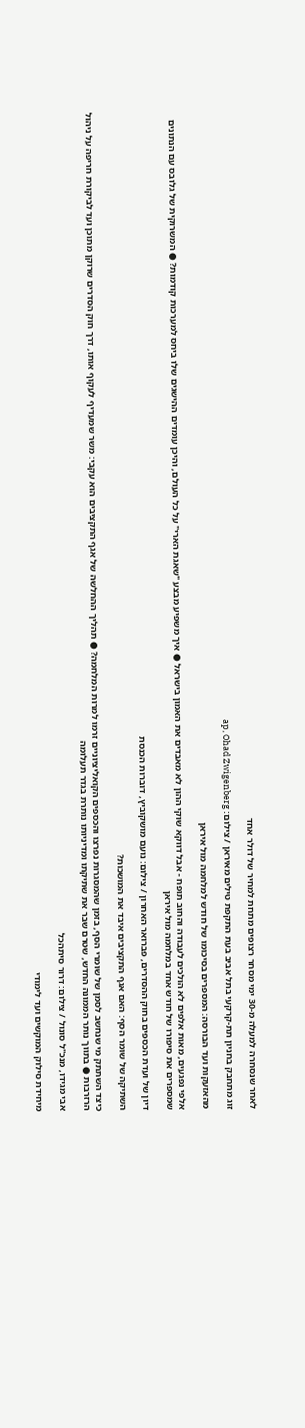לאחר שנסחרה למעלה מ-30 ימי מסחר רצופים מתחת למחיר של דולר אחד

זוג מתחבק בחניון תת-קרקעי בתל אביב בעת התקפת טילים מאיראן / צילום: ap, Ohad Zwigenberg

מהאזעקות ועד הבורסה: המספרים בסיכומו של חודש למלחמה מול איראן

אלפי נפגעים, מאות אלפים לא הולכים לעבודה והחוב תופח - אבל דווקא שוקי ההון לא מאבדים את האמון בישראל ● איך משפיע מבצע "שאגת הארי" על כל העולם, והיכן עומדים ההישגים שלו ביחס למערכות קודמות? ● המשרוקית של גלובס עם הנתונים שמספרים את סיפורו של חודש אחד במלחמה מול איראן

דיון של ועדת הכספים בחוק ההסדרים, פברואר האחרון / צילום: נועם מושקוביץ, דוברות הכנסת

השתיקה של שומר הסף: האם אגף התקציבים איבד את המושכות?

כיצד השתתק מי שנחשב לסמן של שומרי הסף, בזמן שהמסגרות נפרצו והכספים הקואליציוניים זרמו למרות המלחמה? ● תהליך ההחלשה של אגף התקציבים הוא עקבי: משר שמעדיף לעקוף אותו, דרך חוק הסדרים שרוקן מתוכן ועד לביקורת חריפה על ניהול הרזרבות ● בתווך נותר הממונה החדש, שטרם שבר את שתיקתו ומדיניותו נותרת בגדר תעלומה

אבי מגידו, מנכ''ל סונול / צילום: דרור סיתהכל

מיחידת סילוק המוקשים ועד לימודי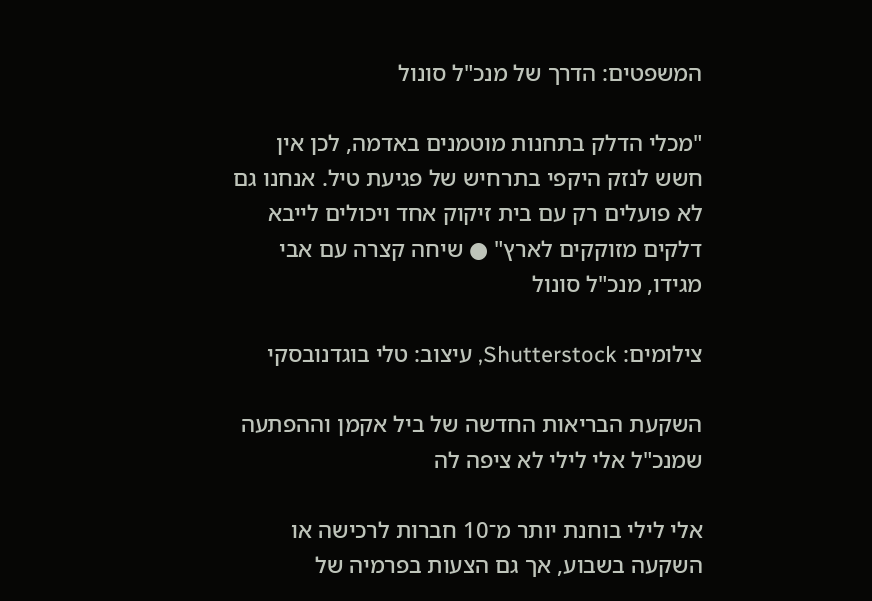המשפטים: הדרך של מנכ"ל סונול

"מכלי הדלק בתחנות מוטמנים באדמה, לכן אין חשש לנזק היקפי בתרחיש של פגיעת טיל. אנחנו גם לא פועלים רק עם בית זיקוק אחד ויכולים לייבא דלקים מזוקקים לארץ" ● שיחה קצרה עם אבי מגידו, מנכ"ל סונול

צילומים: Shutterstock, עיצוב: טלי בוגדנובסקי

השקעת הבריאות החדשה של ביל אקמן וההפתעה שמנכ"ל אלי לילי לא ציפה לה

אלי לילי בוחנת יותר מ־10 חברות לרכישה או השקעה בשבוע, אך גם הצעות בפרמיה של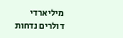מיליארדי דולרים נדחות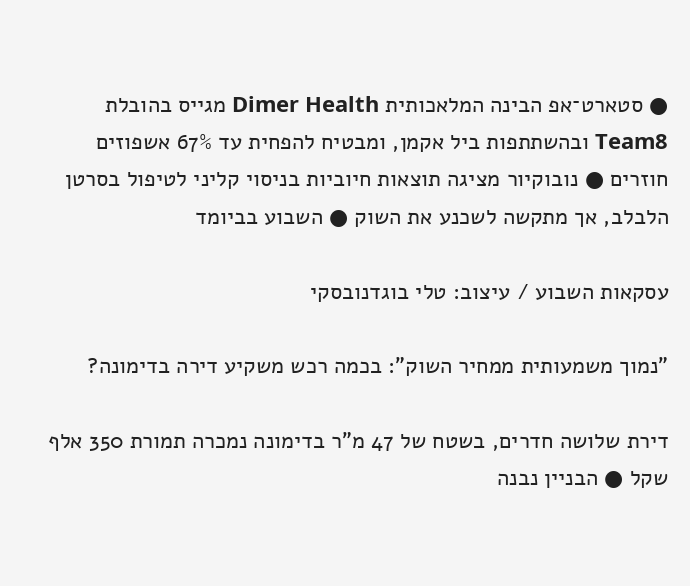● סטארט־אפ הבינה המלאכותית Dimer Health מגייס בהובלת Team8 ובהשתתפות ביל אקמן, ומבטיח להפחית עד 67% אשפוזים חוזרים ● נובוקיור מציגה תוצאות חיוביות בניסוי קליני לטיפול בסרטן הלבלב, אך מתקשה לשכנע את השוק ● השבוע בביומד

עסקאות השבוע / עיצוב: טלי בוגדנובסקי

"נמוך משמעותית ממחיר השוק": בכמה רכש משקיע דירה בדימונה?

דירת שלושה חדרים, בשטח של 47 מ"ר בדימונה נמכרה תמורת 350 אלף שקל ● הבניין נבנה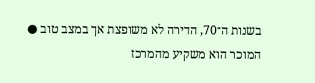בשנות ה־70, הדירה לא משופצת אך במצב טוב ● המוכר הוא משקיע מהמרכז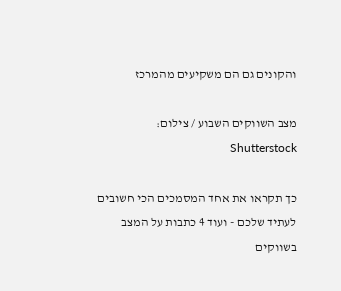והקונים גם הם משקיעים מהמרכז

מצב השווקים השבוע / צילום: Shutterstock

כך תקראו את אחד המסמכים הכי חשובים לעתיד שלכם - ועוד 4 כתבות על המצב בשווקים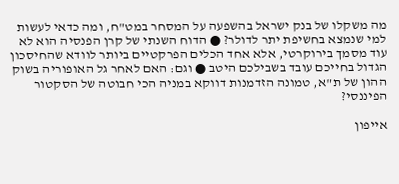מה משקלו של בנק ישראל בהשפעה על המסחר במט"ח, ומה כדאי לעשות למי שנמצא בחשיפת יתר לדולר? ● הדוח השנתי של קרן הפנסיה הוא לא עוד מסמך בירוקרטי, אלא אחד הכלים הפרקטיים ביותר לוודא שהחיסכון הגדול בחייכם עובד בשבילכם היטב ● וגם: האם לאחר גל האופוריה בשוק ההון של ת"א, טמונה הזדמנות דווקא במניה הכי חבוטה של הסקטור הפיננסי?

אייפון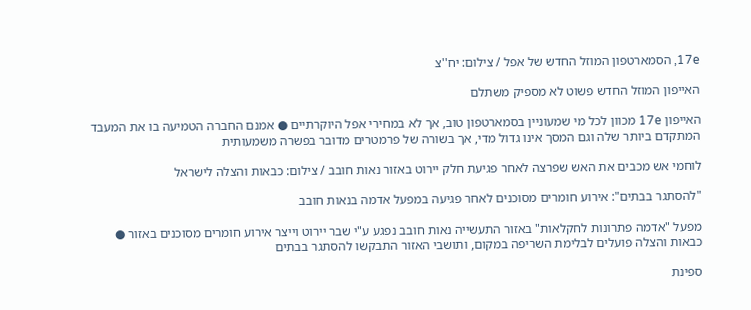17e, הסמארטפון המוזל החדש של אפל / צילום: יח''צ

האייפון המוזל החדש פשוט לא מספיק משתלם

האייפון 17e מכוון לכל מי שמעוניין בסמארטפון טוב, אך לא במחירי אפל היוקרתיים ● אמנם החברה הטמיעה בו את המעבד המתקדם ביותר שלה וגם המסך אינו גדול מדי, אך בשורה של פרמטרים מדובר בפשרה משמעותית

לוחמי אש מכבים את האש שפרצה לאחר פגיעת חלק יירוט באזור נאות חובב / צילום: כבאות והצלה לישראל

"להסתגר בבתים": אירוע חומרים מסוכנים לאחר פגיעה במפעל אדמה בנאות חובב

מפעל "אדמה פתרונות לחקלאות" באזור התעשייה נאות חובב נפגע ע"י שבר יירוט וייצר אירוע חומרים מסוכנים באזור ● כבאות והצלה פועלים לבלימת השריפה במקום, ותושבי האזור התבקשו להסתגר בבתים

ספינת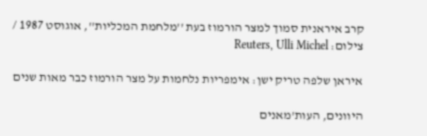קרב איראנית סמוך למצר הורמוז בעת ''מלחמת המכליות'', אוגוסט 1987 / צילום: Reuters, Ulli Michel

איראן שלפה טריק ישן: אימפריות נלחמות על מצר הורמוז כבר מאות שנים

היוונים, העות'מאנים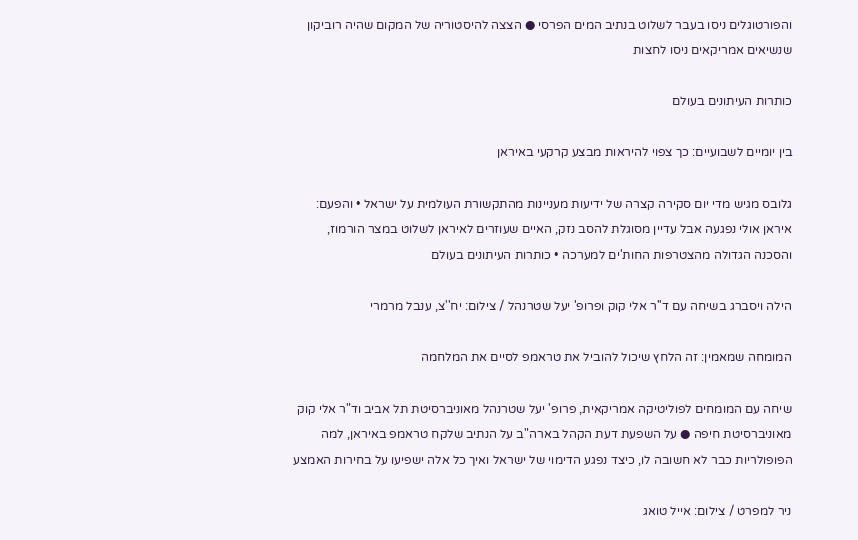והפורטוגלים ניסו בעבר לשלוט בנתיב המים הפרסי ● הצצה להיסטוריה של המקום שהיה רוביקון שנשיאים אמריקאים ניסו לחצות

כותרות העיתונים בעולם

בין יומיים לשבועיים: כך צפוי להיראות מבצע קרקעי באיראן

גלובס מגיש מדי יום סקירה קצרה של ידיעות מעניינות מהתקשורת העולמית על ישראל • והפעם: איראן אולי נפגעה אבל עדיין מסוגלת להסב נזק, האיים שעוזרים לאיראן לשלוט במצר הורמוז, והסכנה הגדולה מהצטרפות החות'ים למערכה • כותרות העיתונים בעולם

הילה ויסברג בשיחה עם ד''ר אלי קוק ופרופ' יעל שטרנהל / צילום: יח''צ, ענבל מרמרי

המומחה שמאמין: זה הלחץ שיכול להוביל את טראמפ לסיים את המלחמה

שיחה עם המומחים לפוליטיקה אמריקאית, פרופ' יעל שטרנהל מאוניברסיטת תל אביב וד"ר אלי קוק מאוניברסיטת חיפה ● על השפעת דעת הקהל בארה"ב על הנתיב שלקח טראמפ באיראן, למה הפופולריות כבר לא חשובה לו, כיצד נפגע הדימוי של ישראל ואיך כל אלה ישפיעו על בחירות האמצע

ניר למפרט / צילום: אייל טואג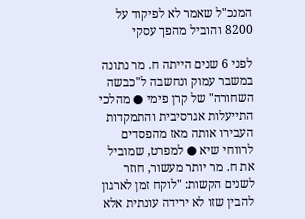המנכ"ל שאמר לא לפיקוד על 8200 והוביל מהפך עסקי

לפני 6 שנים הייתה ח. מר נתונה במשבר עמוק ונחשבה ל"כבשה השחורה" של קרן פימי ● מהלכי התייעלות אגרסיבית והתמקדות העבירו אותה מאז מהפסדים לרווחי שיא ● למפרט, שמוביל את ח. מר יותר מעשור, חוזר לשנים הקשות: "לוקח זמן לארגון להבין שזו לא ירידה עונתית אלא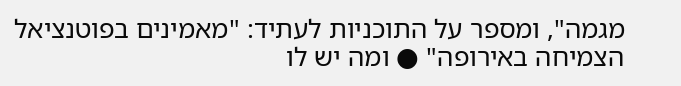מגמה", ומספר על התוכניות לעתיד: "מאמינים בפוטנציאל הצמיחה באירופה" ● ומה יש לו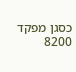כסגן מפקד 8200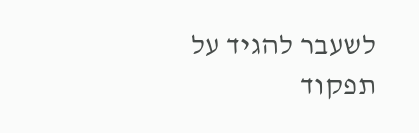לשעבר להגיד על תפקוד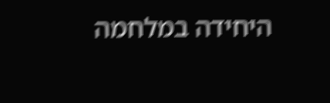היחידה במלחמה